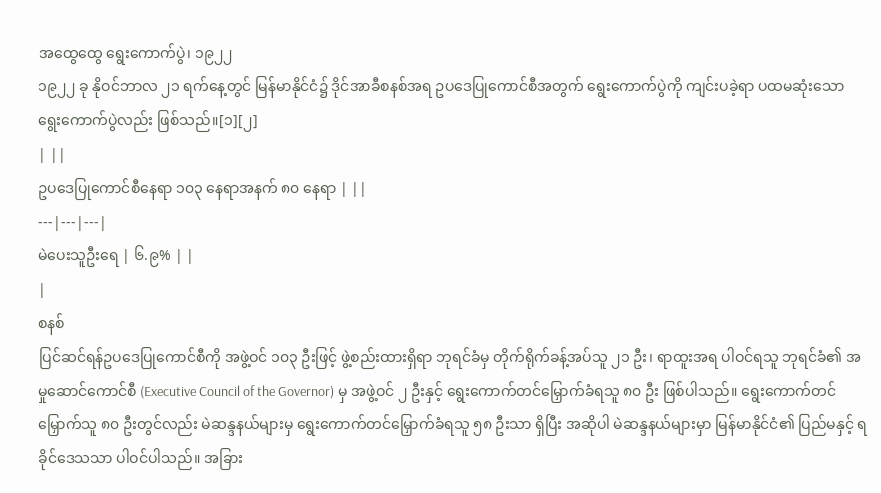အထွေထွေ ရွေးကောက်ပွဲ၊ ၁၉၂၂
၁၉၂၂ ခု နိုဝင်ဘာလ ၂၁ ရက်နေ့တွင် မြန်မာနိုင်ငံ၌ ဒိုင်အာခီစနစ်အရ ဥပဒေပြုကောင်စီအတွက် ရွေးကောက်ပွဲကို ကျင်းပခဲ့ရာ ပထမဆုံးသော ရွေးကောက်ပွဲလည်း ဖြစ်သည်။[၁][၂]
| ||
ဥပဒေပြုကောင်စီနေရာ ၁၀၃ နေရာအနက် ၈၀ နေရာ | ||
---|---|---|
မဲပေးသူဦးရေ | ၆.၉% | |
|
စနစ်
ပြင်ဆင်ရန်ဥပဒေပြုကောင်စီကို အဖွဲ့ဝင် ၁၀၃ ဦးဖြင့် ဖွဲ့စည်းထားရှိရာ ဘုရင်ခံမှ တိုက်ရိုက်ခန့်အပ်သူ ၂၁ ဦး၊ ရာထူးအရ ပါဝင်ရသူ ဘုရင်ခံ၏ အမှုဆောင်ကောင်စီ (Executive Council of the Governor) မှ အဖွဲ့ဝင် ၂ ဦးနှင့် ရွေးကောက်တင်မြှောက်ခံရသူ ၈၀ ဦး ဖြစ်ပါသည်။ ရွေးကောက်တင်မြှောက်သူ ၈၀ ဦးတွင်လည်း မဲဆန္ဒနယ်များမှ ရွေးကောက်တင်မြှောက်ခံရသူ ၅၈ ဦးသာ ရှိပြီး အဆိုပါ မဲဆန္ဒနယ်များမှာ မြန်မာနိုင်ငံ၏ ပြည်မနှင့် ရခိုင်ဒေသသာ ပါဝင်ပါသည်။ အခြား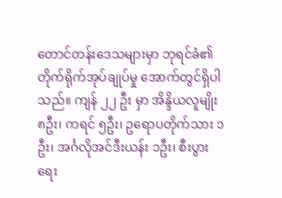တောင်တန်းဒေသများမှာ ဘုရင်ခံ၏ တိုက်ရိုက်အုပ်ချုပ်မှု အောက်တွင်ရှိပါသည်။ ကျန် ၂၂ ဦး မှာ အိန္ဒိယလူမျိုး ၈ဦး၊ ကရင် ၅ဦး၊ ဥရောပတိုက်သား ၁ဦး၊ အင်္ဂလိုအင်ဒီးယန်း ၁ဦး၊ စီးပွားရေး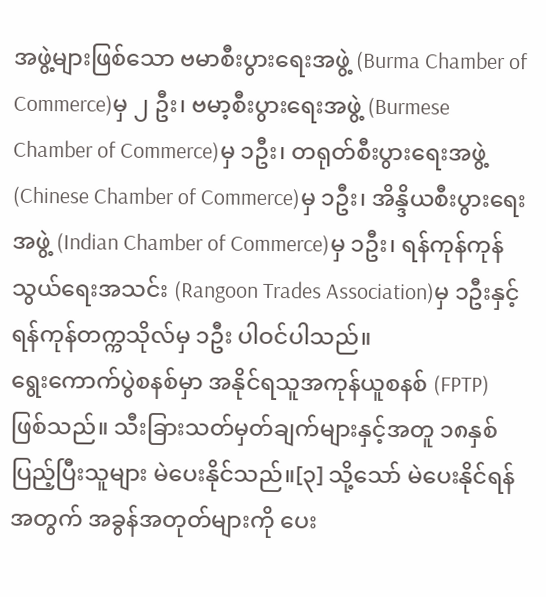အဖွဲ့များဖြစ်သော ဗမာစီးပွားရေးအဖွဲ့ (Burma Chamber of Commerce)မှ ၂ ဦး၊ ဗမာ့စီးပွားရေးအဖွဲ့ (Burmese Chamber of Commerce)မှ ၁ဦး၊ တရုတ်စီးပွားရေးအဖွဲ့ (Chinese Chamber of Commerce)မှ ၁ဦး၊ အိန္ဒိယစီးပွားရေးအဖွဲ့ (Indian Chamber of Commerce)မှ ၁ဦး၊ ရန်ကုန်ကုန်သွယ်ရေးအသင်း (Rangoon Trades Association)မှ ၁ဦးနှင့် ရန်ကုန်တက္ကသိုလ်မှ ၁ဦး ပါဝင်ပါသည်။
ရွေးကောက်ပွဲစနစ်မှာ အနိုင်ရသူအကုန်ယူစနစ် (FPTP) ဖြစ်သည်။ သီးခြားသတ်မှတ်ချက်များနှင့်အတူ ၁၈နှစ်ပြည့်ပြီးသူများ မဲပေးနိုင်သည်။[၃] သို့သော် မဲပေးနိုင်ရန်အတွက် အခွန်အတုတ်များကို ပေး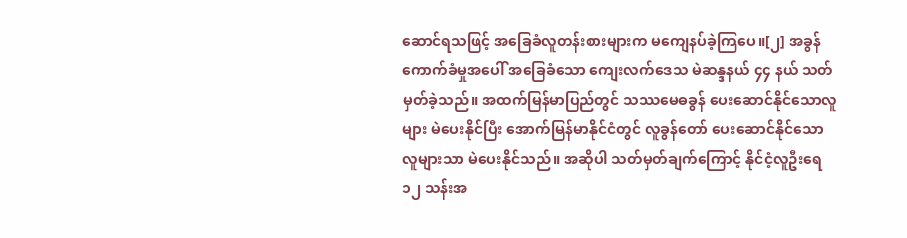ဆောင်ရသဖြင့် အခြေခံလူတန်းစားများက မကျေနပ်ခဲ့ကြပေ။[၂] အခွန်ကောက်ခံမှုအပေါ် အခြေခံသော ကျေးလက်ဒေသ မဲဆန္ဒနယ် ၄၄ နယ် သတ်မှတ်ခဲ့သည်။ အထက်မြန်မာပြည်တွင် သဿမေဓခွန် ပေးဆောင်နိုင်သောလူများ မဲပေးနိုင်ပြီး အောက်မြန်မာနိုင်ငံတွင် လူခွန်တော် ပေးဆောင်နိုင်သော လူများသာ မဲပေးနိုင်သည်။ အဆိုပါ သတ်မှတ်ချက်ကြောင့် နိုင်ငံ့လူဦးရေ ၁၂ သန်းအ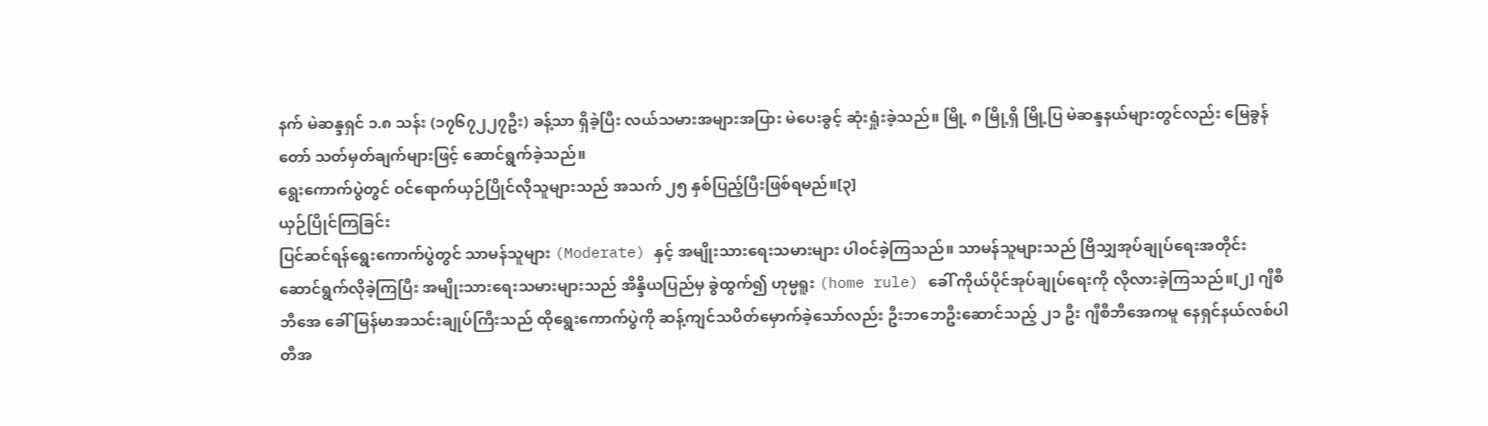နက် မဲဆန္ဒရှင် ၁.၈ သန်း (၁၇၆၇၂၂၇ဦး) ခန့်သာ ရှိခဲ့ပြီး လယ်သမားအများအပြား မဲပေးခွင့် ဆုံးရှုံးခဲ့သည်။ မြို့ ၈ မြို့ရှိ မြို့ပြ မဲဆန္ဒနယ်များတွင်လည်း မြေခွန်တော် သတ်မှတ်ချက်များဖြင့် ဆောင်ရွက်ခဲ့သည်။
ရွေးကောက်ပွဲတွင် ဝင်ရောက်ယှဉ်ပြိုင်လိုသူများသည် အသက် ၂၅ နှစ်ပြည့်ပြီးဖြစ်ရမည်။[၃]
ယှဉ်ပြိုင်ကြခြင်း
ပြင်ဆင်ရန်ရွေးကောက်ပွဲတွင် သာမန်သူများ (Moderate) နှင့် အမျိုးသားရေးသမားများ ပါဝင်ခဲ့ကြသည်။ သာမန်သူများသည် ဗြိသျှအုပ်ချုပ်ရေးအတိုင်း ဆောင်ရွက်လိုခဲ့ကြပြီး အမျိုးသားရေးသမားများသည် အိန္ဒိယပြည်မှ ခွဲထွက်၍ ဟုမ္မရူး (home rule) ခေါ် ကိုယ်ပိုင်အုပ်ချုပ်ရေးကို လိုလားခဲ့ကြသည်။[၂] ဂျီစီဘီအေ ခေါ် မြန်မာအသင်းချုပ်ကြီးသည် ထိုရွေးကောက်ပွဲကို ဆန့်ကျင်သပိတ်မှောက်ခဲ့သော်လည်း ဦးဘဘေဦးဆောင်သည့် ၂၁ ဦး ဂျီစီဘီအေကမူ နေရှင်နယ်လစ်ပါတီအ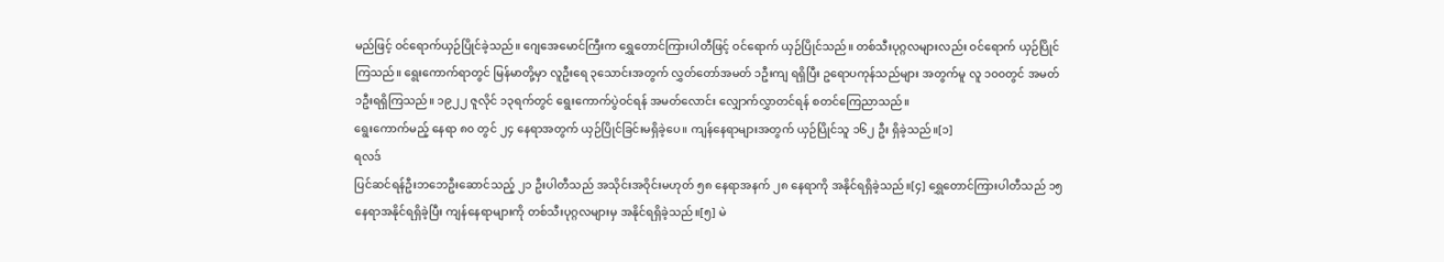မည်ဖြင့် ဝင်ရောက်ယှဉ်ပြိုင်ခဲ့သည်။ ဂျေအေမောင်ကြီးက ရွှေတောင်ကြားပါတီဖြင့် ဝင်ရောက် ယှဉ်ပြိုင်သည်။ တစ်သီးပုဂ္ဂလများလည်း ဝင်ရောက် ယှဉ်ပြိုင်ကြသည်။ ရွေးကောက်ရာတွင် မြန်မာတို့မှာ လူဦးရေ ၃သောင်းအတွက် လွှတ်တော်အမတ် ၁ဦးကျ ရရှိပြီး ဥရောပကုန်သည်များ အတွက်မူ လူ ၁၀၀တွင် အမတ် ၁ဦးရရှိကြသည်။ ၁၉၂၂ ဇူလိုင် ၁၃ရက်တွင် ရွေးကောက်ပွဲဝင်ရန် အမတ်လောင်း လျှောက်လွှာတင်ရန် စတင်ကြေညာသည်။
ရွေးကောက်မည့် နေရာ ၈၀ တွင် ၂၄ နေရာအတွက် ယှဉ်ပြိုင်ခြင်းမရှိခဲ့ပေ။ ကျန်နေရာများအတွက် ယှဉ်ပြိုင်သူ ၁၆၂ ဦး ရှိခဲ့သည်။[၁]
ရလဒ်
ပြင်ဆင်ရန်ဦးဘဘေဦးဆောင်သည့် ၂၁ ဦးပါတီသည် အသိုင်းအဝိုင်းမဟုတ် ၅၈ နေရာအနက် ၂၈ နေရာကို အနိုင်ရရှိခဲ့သည်။[၄] ရွှေတောင်ကြားပါတီသည် ၁၅ နေရာအနိုင်ရရှိခဲ့ပြီး ကျန်နေရာများကို တစ်သီးပုဂ္ဂလများမှ အနိုင်ရရှိခဲ့သည်။[၅] မဲ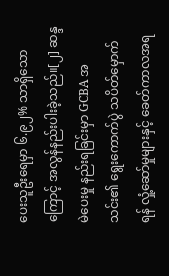ပေးသူဦးရေမှာ ၆.၉၂% သာရှိသောကြောင့် အလွန်နည်းပါးခဲ့သည်။[၂] ဆန္ဒမဲပေးမှု နည်းရခြင်းမှာ GCBA အသင်း၏ ရွေးကောက်ပွဲ သပိတ်မှောက်ရန် လှုံ့ဆော်မှုများနှင့် ခေတ်ကာလအရ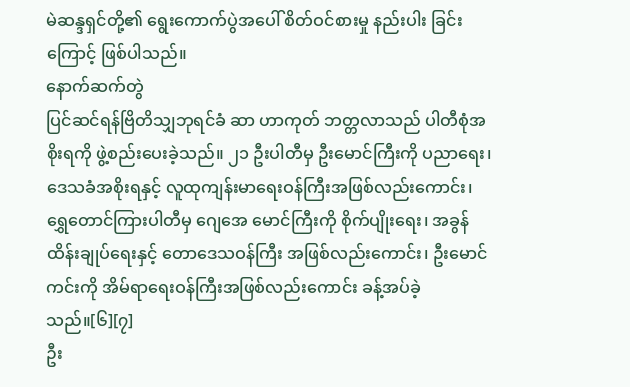မဲဆန္ဒရှင်တို့၏ ရွေးကောက်ပွဲအပေါ် စိတ်ဝင်စားမှု နည်းပါး ခြင်းကြောင့် ဖြစ်ပါသည်။
နောက်ဆက်တွဲ
ပြင်ဆင်ရန်ဗြိတိသျှဘုရင်ခံ ဆာ ဟာကုတ် ဘတ္တလာသည် ပါတီစုံအစိုးရကို ဖွဲ့စည်းပေးခဲ့သည်။ ၂၁ ဦးပါတီမှ ဦးမောင်ကြီးကို ပညာရေး၊ ဒေသခံအစိုးရနှင့် လူထုကျန်းမာရေးဝန်ကြီးအဖြစ်လည်းကောင်း၊ ရွှေတောင်ကြားပါတီမှ ဂျေအေ မောင်ကြီးကို စိုက်ပျိုးရေး၊ အခွန်ထိန်းချုပ်ရေးနှင့် တောဒေသဝန်ကြီး အဖြစ်လည်းကောင်း၊ ဦးမောင်ကင်းကို အိမ်ရာရေးဝန်ကြီးအဖြစ်လည်းကောင်း ခန့်အပ်ခဲ့သည်။[၆][၇]
ဦး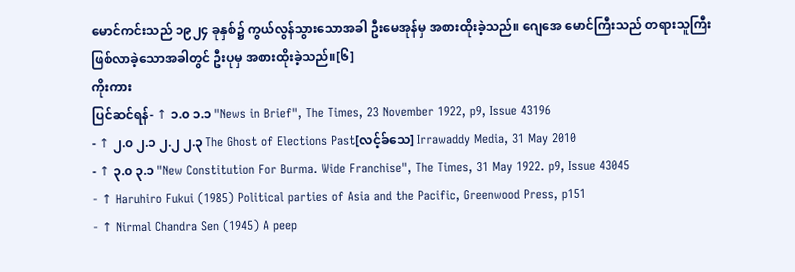မောင်ကင်းသည် ၁၉၂၄ ခုနှစ်၌ ကွယ်လွန်သွားသောအခါ ဦးမေအုန်မှ အစားထိုးခဲ့သည်။ ဂျေအေ မောင်ကြီးသည် တရားသူကြီးဖြစ်လာခဲ့သောအခါတွင် ဦးပုမှ အစားထိုးခဲ့သည်။[၆]
ကိုးကား
ပြင်ဆင်ရန်- ↑ ၁.၀ ၁.၁ "News in Brief", The Times, 23 November 1922, p9, Issue 43196
- ↑ ၂.၀ ၂.၁ ၂.၂ ၂.၃ The Ghost of Elections Past[လင့်ခ်သေ] Irrawaddy Media, 31 May 2010
- ↑ ၃.၀ ၃.၁ "New Constitution For Burma. Wide Franchise", The Times, 31 May 1922. p9, Issue 43045
- ↑ Haruhiro Fukui (1985) Political parties of Asia and the Pacific, Greenwood Press, p151
- ↑ Nirmal Chandra Sen (1945) A peep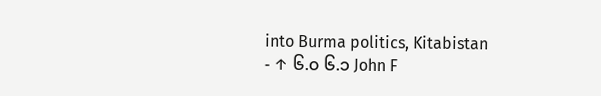into Burma politics, Kitabistan
- ↑ ၆.၀ ၆.၁ John F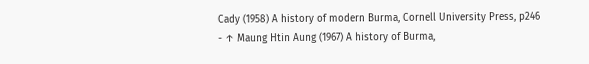Cady (1958) A history of modern Burma, Cornell University Press, p246
- ↑ Maung Htin Aung (1967) A history of Burma,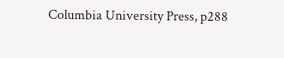Columbia University Press, p288